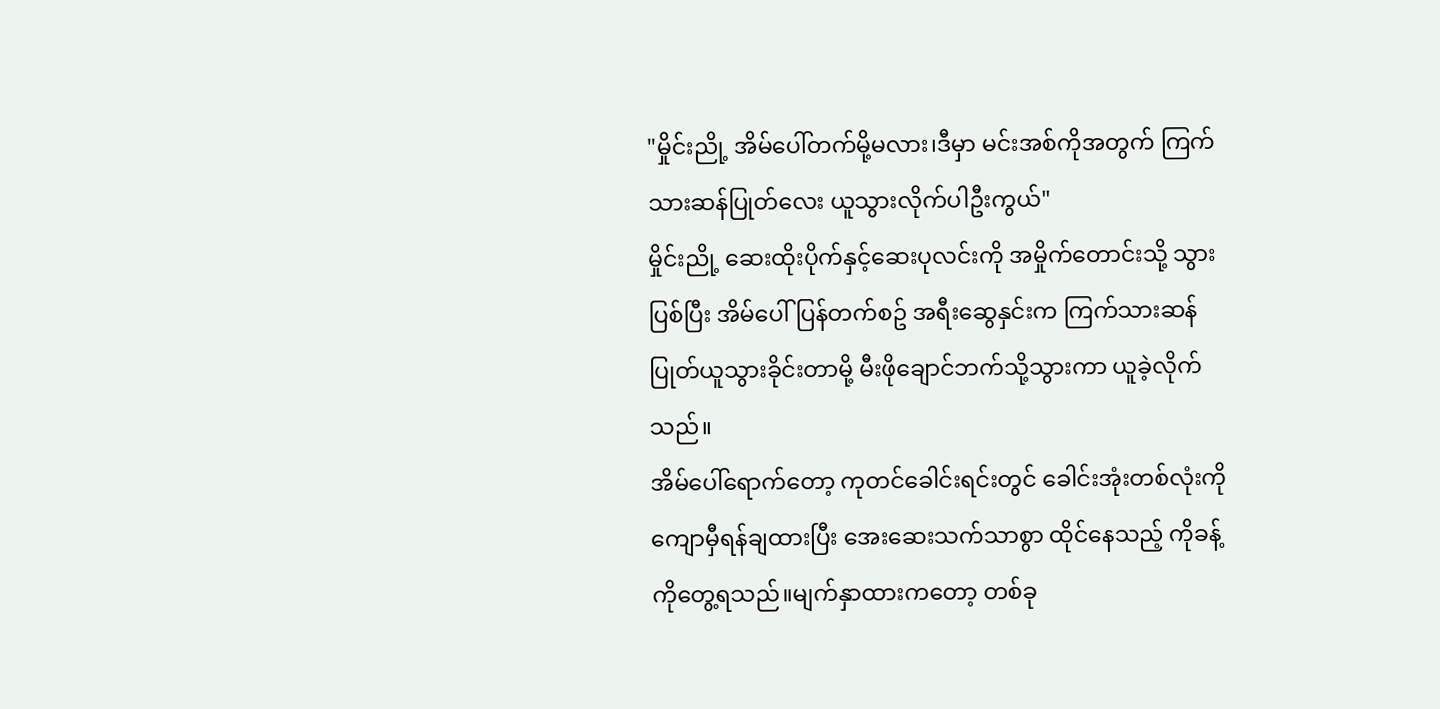"မှိုင်းညို့ အိမ်ပေါ်တက်မို့မလား၊ဒီမှာ မင်းအစ်ကိုအတွက် ကြက်သားဆန်ပြုတ်လေး ယူသွားလိုက်ပါဦးကွယ်"
မှိုင်းညို့ ဆေးထိုးပိုက်နှင့်ဆေးပုလင်းကို အမှိုက်တောင်းသို့ သွားပြစ်ပြီး အိမ်ပေါ်ပြန်တက်စဥ် အရီးဆွေနှင်းက ကြက်သားဆန်ပြုတ်ယူသွားခိုင်းတာမို့ မီးဖိုချောင်ဘက်သို့သွားကာ ယူခဲ့လိုက်သည်။
အိမ်ပေါ်ရောက်တော့ ကုတင်ခေါင်းရင်းတွင် ခေါင်းအုံးတစ်လုံးကို ကျောမှီရန်ချထားပြီး အေးဆေးသက်သာစွာ ထိုင်နေသည့် ကိုခန့်ကိုတွေ့ရသည်။မျက်နှာထားကတော့ တစ်ခု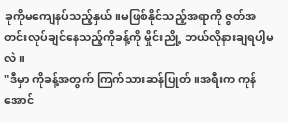ခုကိုမကျေနပ်သည့်နှယ်။မဖြစ်နိုင်သည့်အရာကို ဇွတ်အတင်းလုပ်ချင်နေသည့်ကိုခန့်ကို မှိုင်းညို့ ဘယ်လိုနားချရပါ့မလဲ။
"ဒီမှာ ကိုခန့်အတွက် ကြက်သားဆန်ပြုတ်။အရီးက ကုန်အောင်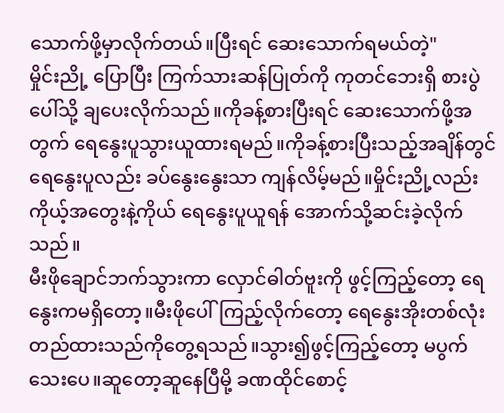သောက်ဖို့မှာလိုက်တယ်။ပြီးရင် ဆေးသောက်ရမယ်တဲ့"
မှိုင်းညို့ ပြောပြီး ကြက်သားဆန်ပြုတ်ကို ကုတင်ဘေးရှိ စားပွဲပေါ်သို့ ချပေးလိုက်သည်။ကိုခန့်စားပြီးရင် ဆေးသောက်ဖို့အတွက် ရေနွေးပူသွားယူထားရမည်။ကိုခန့်စားပြီးသည့်အချိန်တွင် ရေနွေးပူလည်း ခပ်နွေးနွေးသာ ကျန်လိမ့်မည်။မှိုင်းညို့လည်း ကိုယ့်အတွေးနဲ့ကိုယ် ရေနွေးပူယူရန် အောက်သို့ဆင်းခဲ့လိုက်သည်။
မီးဖိုချောင်ဘက်သွားကာ လှောင်ဓါတ်ဗူးကို ဖွင့်ကြည့်တော့ ရေနွေးကမရှိတော့။မီးဖိုပေါ်ကြည့်လိုက်တော့ ရေနွေးအိုးတစ်လုံးတည်ထားသည်ကိုတွေ့ရသည်။သွား၍ဖွင့်ကြည့်တော့ မပွက်သေးပေ။ဆူတော့ဆူနေပြီမို့ ခဏထိုင်စောင့်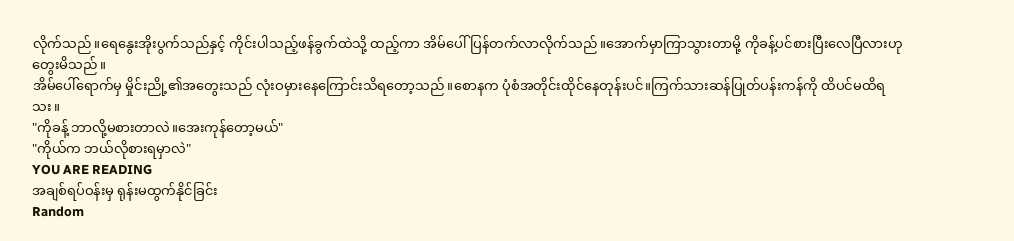လိုက်သည်။ရေနွေးအိုးပွက်သည်နှင့် ကိုင်းပါသည့်ဖန်ခွက်ထဲသို့ ထည့်ကာ အိမ်ပေါ်ပြန်တက်လာလိုက်သည်။အောက်မှာကြာသွားတာမို့ ကိုခန့်ပင်စားပြီးလေပြီလားဟုတွေးမိသည်။
အိမ်ပေါ်ရောက်မှ မှိုင်းညို့၏အတွေးသည် လုံးဝမှားနေကြောင်းသိရတော့သည်။စောနက ပုံစံအတိုင်းထိုင်နေတုန်းပင်။ကြက်သားဆန်ပြုတ်ပန်းကန်ကို ထိပင်မထိရသး။
"ကိုခန့် ဘာလို့မစားတာလဲ။အေးကုန်တော့မယ်"
"ကိုယ်က ဘယ်လိုစားရမှာလဲ"
YOU ARE READING
အချစ်ရပ်ဝန်းမှ ရုန်းမထွက်နိုင်ခြင်း
Random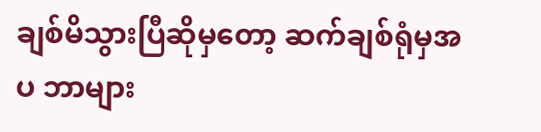ချစ်မိသွားပြီဆိုမှတော့ ဆက်ချစ်ရုံမှအပ ဘာများ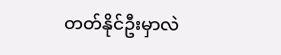တတ်နိုင်ဦးမှာလဲ